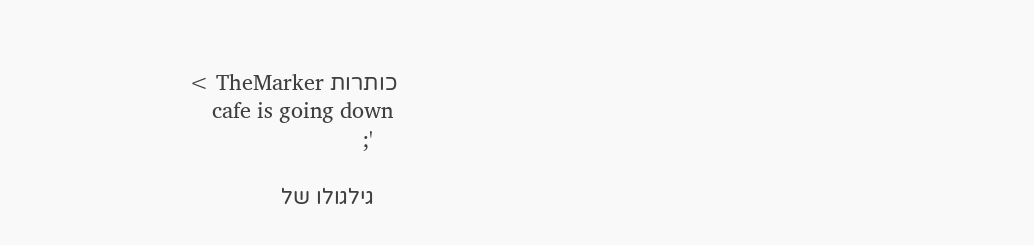כותרות TheMarker >
    cafe is going down
    ';

    גילגולו של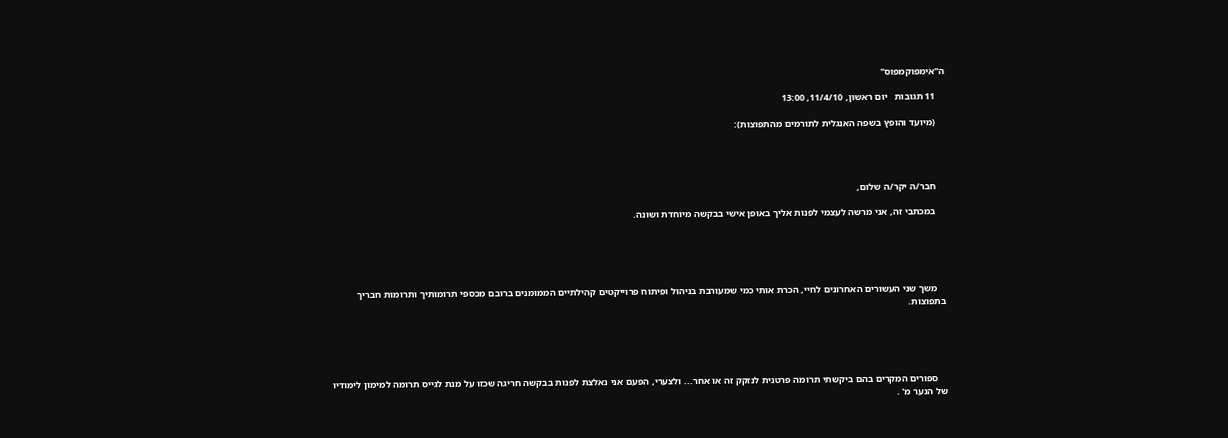ה"אימפוקמפוס"

    11 תגובות   יום ראשון, 11/4/10, 13:00

    (מיועד והופץ בשפה האנגלית לתורמים מהתפוצות):




    חבר/ה יקר/ה שלום,

    במכתבי זה, אני מרשה לעצמי לפנות אליך באופן אישי בבקשה מיוחדת ושונה.





    משך שני העשורים האחרונים לחיי, הכרת אותי כמי שמעורבת בניהול ופיתוח פרוייקטים קהילתיים הממומנים ברובם מכספי תרומותיך ותרומות חבריך בתפוצות.





    ספורים המקרים בהם ביקשתי תרומה פרטנית לנזקק זה או אחר... ולצערי, הפעם אני נאלצת לפנות בבקשה חריגה שכזו על מנת לגייס תרומה למימון לימודיו של הנער מ' .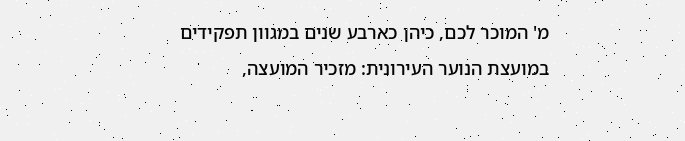מ' המוכר לכם, כיהן כארבע שנים במגוון תפקידים במועצת הנוער העירונית: מזכיר המועצה,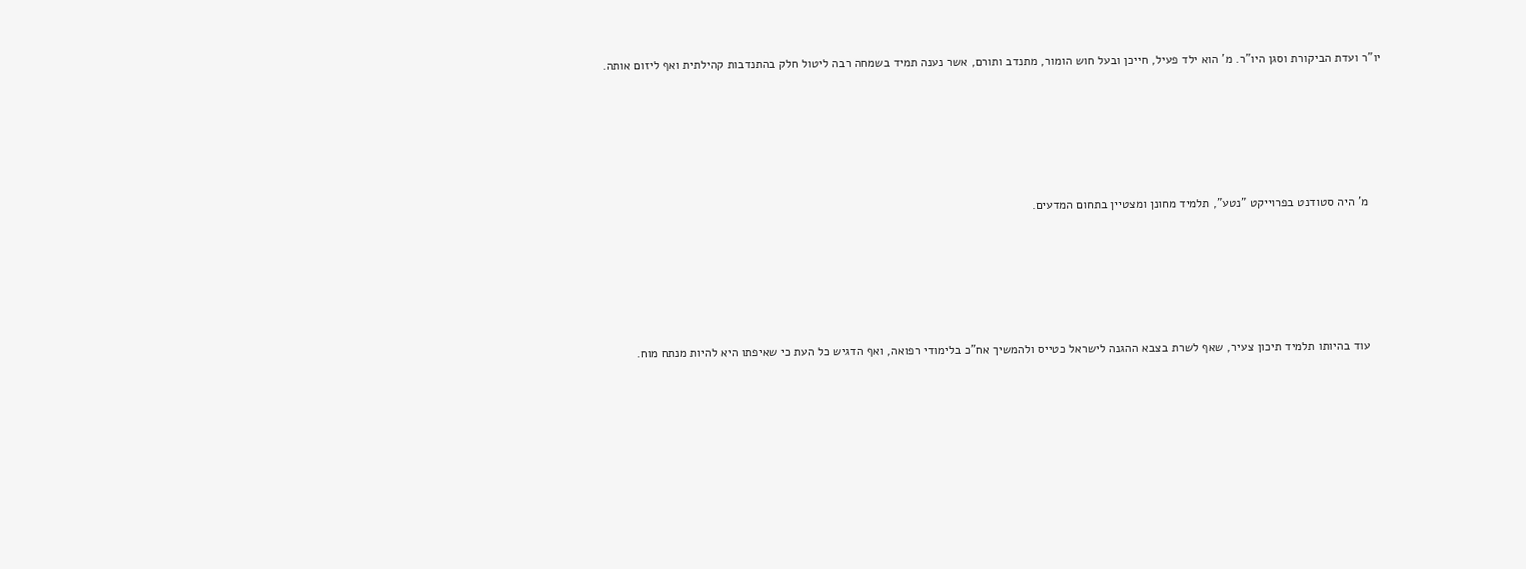יו"ר ועדת הביקורת וסגן היו"ר. מ' הוא ילד פעיל, חייכן ובעל חוש הומור, מתנדב ותורם, אשר נענה תמיד בשמחה רבה ליטול חלק בהתנדבות קהילתית ואף ליזום אותה.





    מ' היה סטודנט בפרוייקט "נטע", תלמיד מחונן ומצטיין בתחום המדעים.





    עוד בהיותו תלמיד תיכון צעיר, שאף לשרת בצבא ההגנה לישראל כטייס ולהמשיך אח"כ בלימודי רפואה, ואף הדגיש כל העת כי שאיפתו היא להיות מנתח מוח.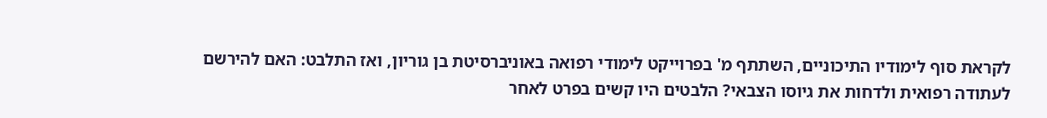לקראת סוף לימודיו התיכוניים, השתתף מ' בפרוייקט לימודי רפואה באוניברסיטת בן גוריון, ואז התלבט: האם להירשם לעתודה רפואית ולדחות את גיוסו הצבאי? הלבטים היו קשים בפרט לאחר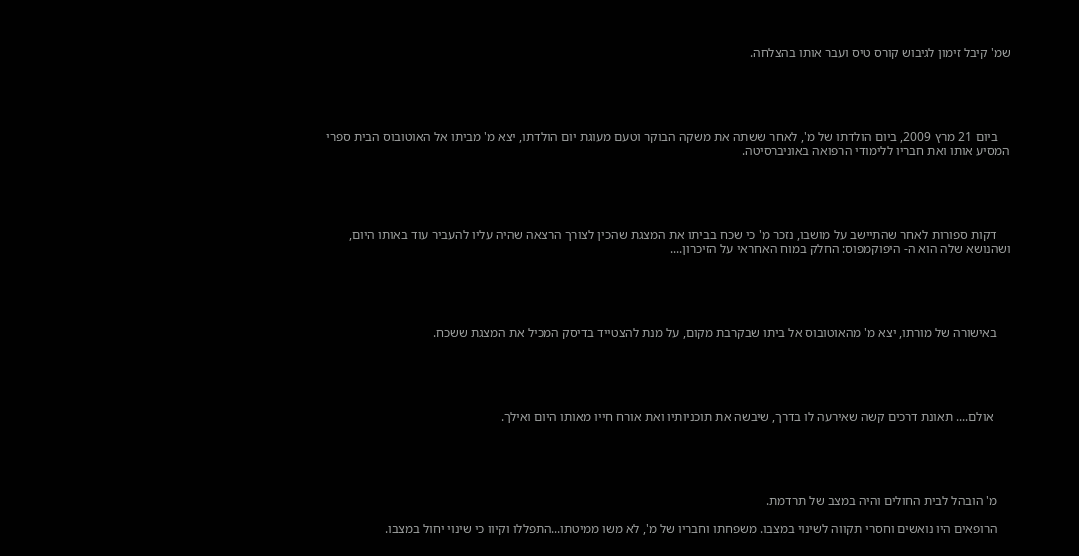שמ' קיבל זימון לגיבוש קורס טיס ועבר אותו בהצלחה.





    ביום 21 מרץ 2009, ביום הולדתו של מ', לאחר ששתה את משקה הבוקר וטעם מעוגת יום הולדתו, יצא מ' מביתו אל האוטובוס הבית ספרי המסיע אותו ואת חבריו ללימודי הרפואה באוניברסיטה.





    דקות ספורות לאחר שהתיישב על מושבו, נזכר מ' כי שכח בביתו את המצגת שהכין לצורך הרצאה שהיה עליו להעביר עוד באותו היום, ושהנושא שלה הוא ה- היפוקמפוס: החלק במוח האחראי על הזיכרון....





    באישורה של מורתו, יצא מ' מהאוטובוס אל ביתו שבקרבת מקום, על מנת להצטייד בדיסק המכיל את המצגת ששכח.





     אולם.... תאונת דרכים קשה שאירעה לו בדרך, שיבשה את תוכניותיו ואת אורח חייו מאותו היום ואילך.





    מ' הובהל לבית החולים והיה במצב של תרדמת.

    הרופאים היו נואשים וחסרי תקווה לשינוי במצבו. משפחתו וחבריו של מ', לא משו ממיטתו...התפללו וקיוו כי שינוי יחול במצבו.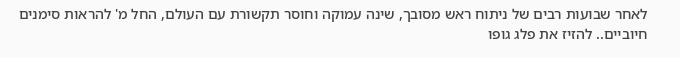לאחר שבועות רבים של ניתוח ראש מסובך, שינה עמוקה וחוסר תקשורת עם העולם, החל מ' להראות סימנים חיוביים.. להזיז את פלג גופו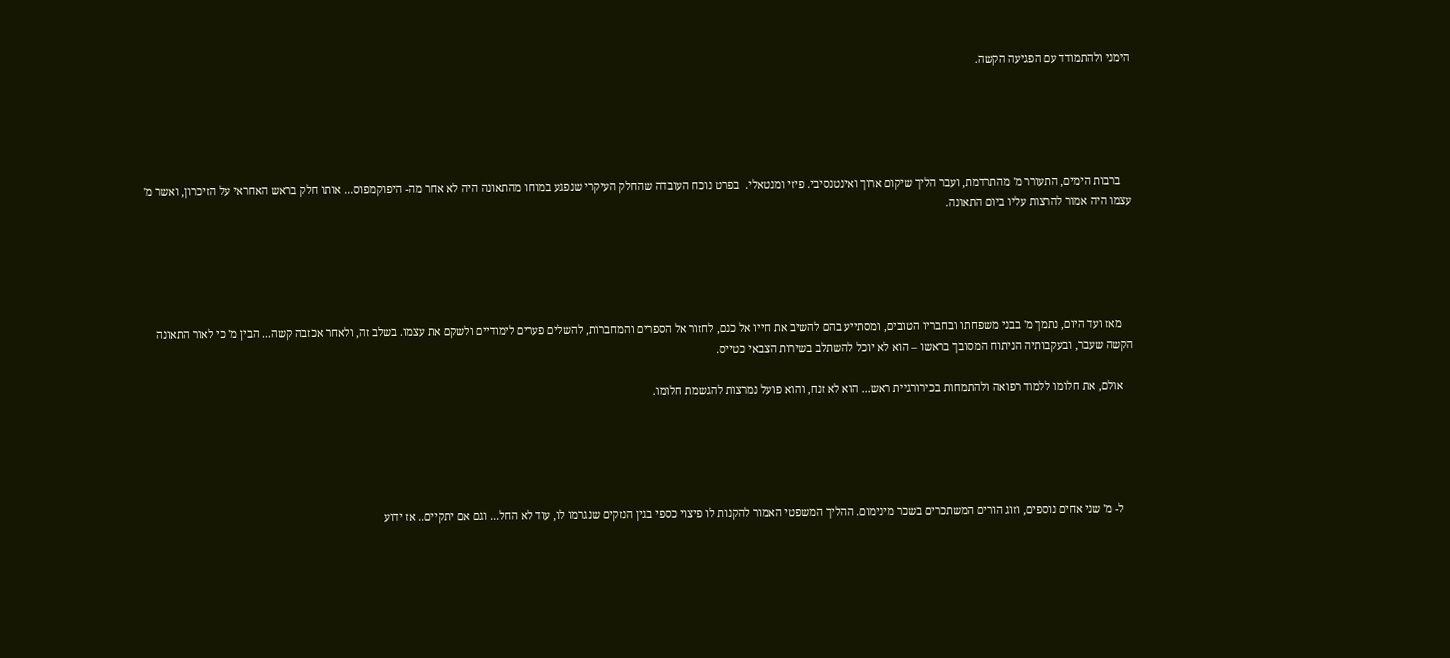הימני ולהתמודד עם הפגיעה הקשה.





    ברבות הימים, התעורר מ' מהתרדמת, ועבר הליך שיקום ארוך ואינטנסיבי. פיזי ומנטאלי.  בפרט נוכח העובדה שהחלק העיקרי שנפגע במוחו מהתאונה היה לא אחר מה- היפוקמפוס... אותו חלק בראש האחראי על הזיכרון, ואשר מ' עצמו היה אמור להרצות עליו ביום התאונה.





    מאז ועד היום, נתמך מ' בבני משפחתו ובחבריו הטובים, ומסתייע בהם להשיב את חייו אל כנם, לחזור אל הספרים והמחברות, להשלים פערים לימודיים ולשקם את עצמו. בשלב זה, ולאחר אכזבה קשה... הבין מ' כי לאור התאונה הקשה שעבר, ובעקבותיה הניתוח המסובך בראשו – הוא לא יוכל להשתלב בשירות הצבאי כטייס.

    אולם, את חלומו ללמוד רפואה ולהתמחות בכירורגיית ראש... הוא לא זנח, והוא פועל נמרצות להגשמת חלומו.





    ל- מ' שני אחים נוספים, וזוג הורים המשתכרים בשכר מינימום. ההליך המשפטי האמור להקנות לו פיצוי כספי בגין הנזקים שנגרמו לו, עוד לא החל... וגם אם יתקיים.. אז ידוע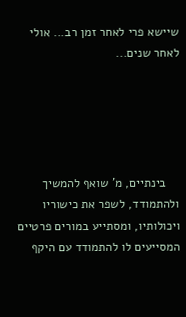שיישא פרי לאחר זמן רב... אולי לאחר שנים...





    בינתיים, מ' שואף להמשיך ולהתמודד, לשפר את כישוריו ויכולותיו, ומסתייע במורים פרטיים המסייעים לו להתמודד עם היקף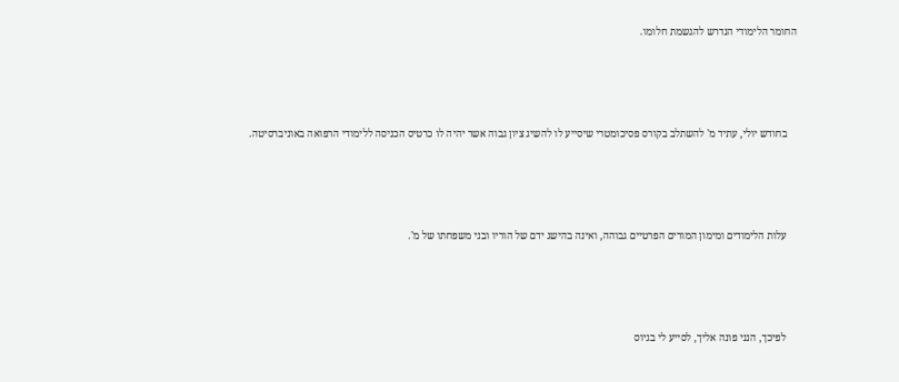החומר הלימודי הנדרש להגשמת חלומו.





    בחודש יולי, עתיד מ' להשתלב בקורס פסיכומטרי שיסייע לו להשיג ציון גבוה אשר יהיה לו כרטיס הכניסה ללימודי הרפואה באוניברסיטה.





    עלות הלימודים ומימון המורים הפרטיים גבוהה, ואינה בהישג ידם של הוריו ובני משפחתו של מ'.





    לפיכך, הנני פונה אליך, לסייע לי בגיוס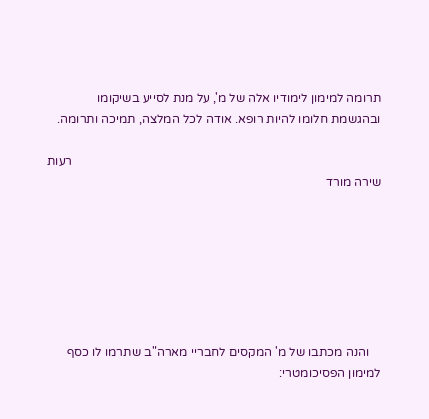תרומה למימון לימודיו אלה של מ', על מנת לסייע בשיקומו ובהגשמת חלומו להיות רופא. אודה לכל המלצה, תמיכה ותרומה.

                                                                                                   רעות שירה מורד







    והנה מכתבו של מ' המקסים לחבריי מארה"ב שתרמו לו כסף למימון הפסיכומטרי: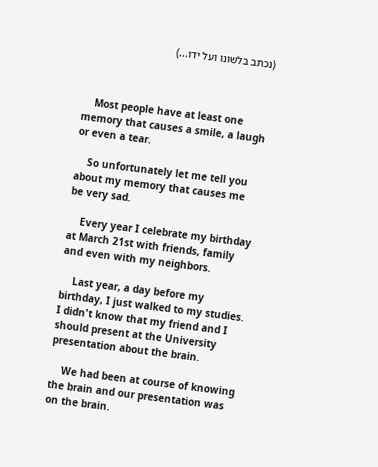(נכתב בלשונו ועל ידו...)



    Most people have at least one memory that causes a smile, a laugh or even a tear.

    So unfortunately let me tell you about my memory that causes me be very sad.

    Every year I celebrate my birthday at March 21st with friends, family and even with my neighbors.

    Last year, a day before my birthday, I just walked to my studies. I didn't know that my friend and I should present at the University presentation about the brain.

    We had been at course of knowing the brain and our presentation was on the brain.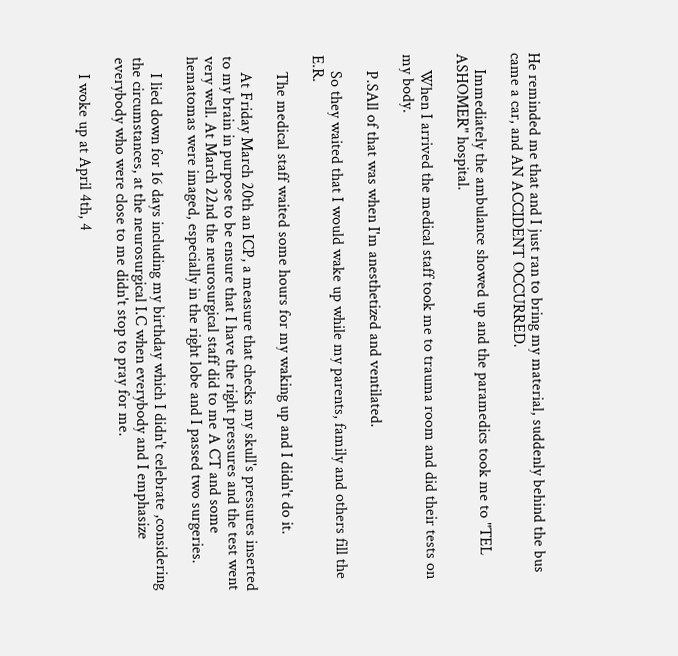He reminded me that and I just ran to bring my material, suddenly behind the bus came a car, and AN ACCIDENT OCCURRED.

    Immediately the ambulance showed up and the paramedics took me to "TEL ASHOMER" hospital.

    When I arrived the medical staff took me to trauma room and did their tests on my body.

    P.SAll of that was when I'm anesthetized and ventilated.

    So they waited that I would wake up while my parents, family and others fill the E.R.

    The medical staff waited some hours for my waking up and I didn't do it.

    At Friday March 20th an ICP, a measure that checks my skull's pressures inserted to my brain in purpose to be ensure that I have the right pressures and the test went very well. At March 22nd the neurosurgical staff did to me A CT and some hematomas were imaged, especially in the right lobe and I passed two surgeries.

    I lied down for 16 days including my birthday which I didn't celebrate ,considering the circumstances, at the neurosurgical I.C when everybody and I emphasize everybody who were close to me didn't stop to pray for me.

    I woke up at April 4th, 4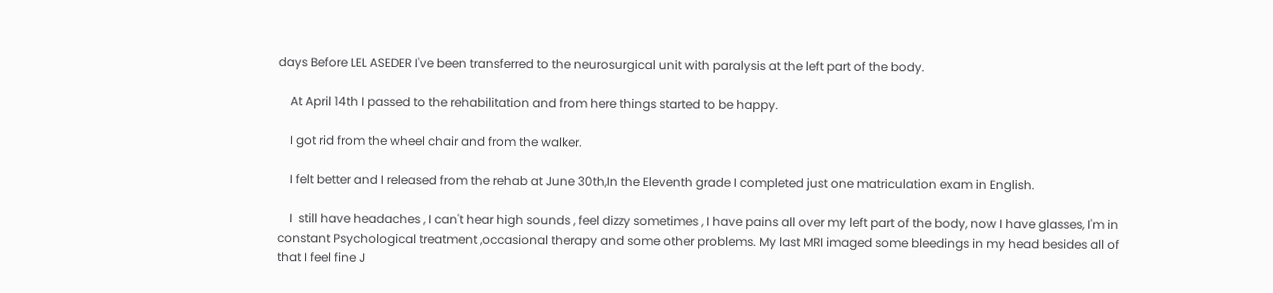days Before LEL ASEDER I've been transferred to the neurosurgical unit with paralysis at the left part of the body.

    At April 14th I passed to the rehabilitation and from here things started to be happy.

    I got rid from the wheel chair and from the walker.

    I felt better and I released from the rehab at June 30th,In the Eleventh grade I completed just one matriculation exam in English.

    I  still have headaches , I can't hear high sounds , feel dizzy sometimes , I have pains all over my left part of the body, now I have glasses, I'm in constant Psychological treatment ,occasional therapy and some other problems. My last MRI imaged some bleedings in my head besides all of that I feel fine J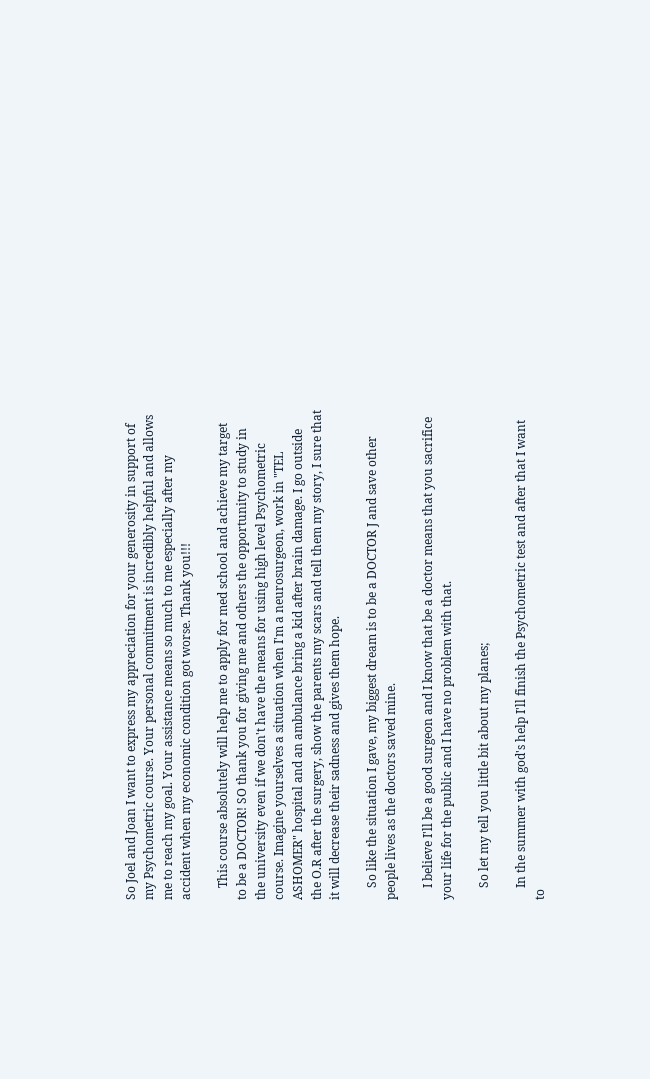So Joel and Joan I want to express my appreciation for your generosity in support of my Psychometric course. Your personal commitment is incredibly helpful and allows me to reach my goal. Your assistance means so much to me especially after my accident when my economic condition got worse. Thank you!!!

    This course absolutely will help me to apply for med school and achieve my target to be a DOCTOR! SO thank you for giving me and others the opportunity to study in the university even if we don't have the means for using high level Psychometric course. Imagine yourselves a situation when I'm a neurosurgeon, work in "TEL ASHOMER" hospital and an ambulance bring a kid after brain damage. I go outside the O.R after the surgery, show the parents my scars and tell them my story, I sure that it will decrease their sadness and gives them hope.

    So like the situation I gave, my biggest dream is to be a DOCTOR J and save other people lives as the doctors saved mine.

    I believe I'll be a good surgeon and I know that be a doctor means that you sacrifice your life for the public and I have no problem with that.

    So let my tell you little bit about my planes;

    In the summer with god's help I'll finish the Psychometric test and after that I want to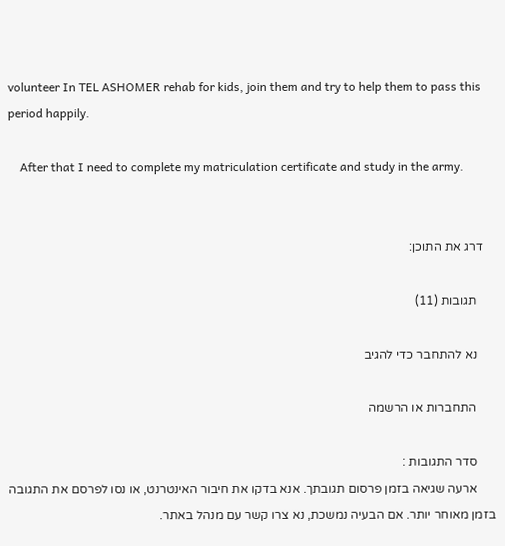volunteer In TEL ASHOMER rehab for kids, join them and try to help them to pass this period happily.

    After that I need to complete my matriculation certificate and study in the army.


    דרג את התוכן:

      תגובות (11)

      נא להתחבר כדי להגיב

      התחברות או הרשמה

      סדר התגובות :
      ארעה שגיאה בזמן פרסום תגובתך. אנא בדקו את חיבור האינטרנט, או נסו לפרסם את התגובה בזמן מאוחר יותר. אם הבעיה נמשכת, נא צרו קשר עם מנהל באתר.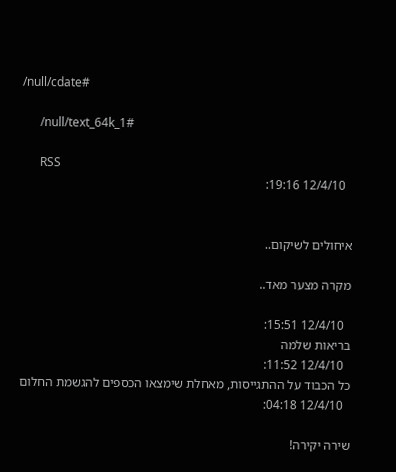/null/cdate#

      /null/text_64k_1#

      RSS
        12/4/10 19:16:


      איחולים לשיקום..

      מקרה מצער מאד..

        12/4/10 15:51:
      בריאות שלמה
        12/4/10 11:52:
      כל הכבוד על ההתגייסות, מאחלת שימצאו הכספים להגשמת החלום
        12/4/10 04:18:

      שירה יקירה!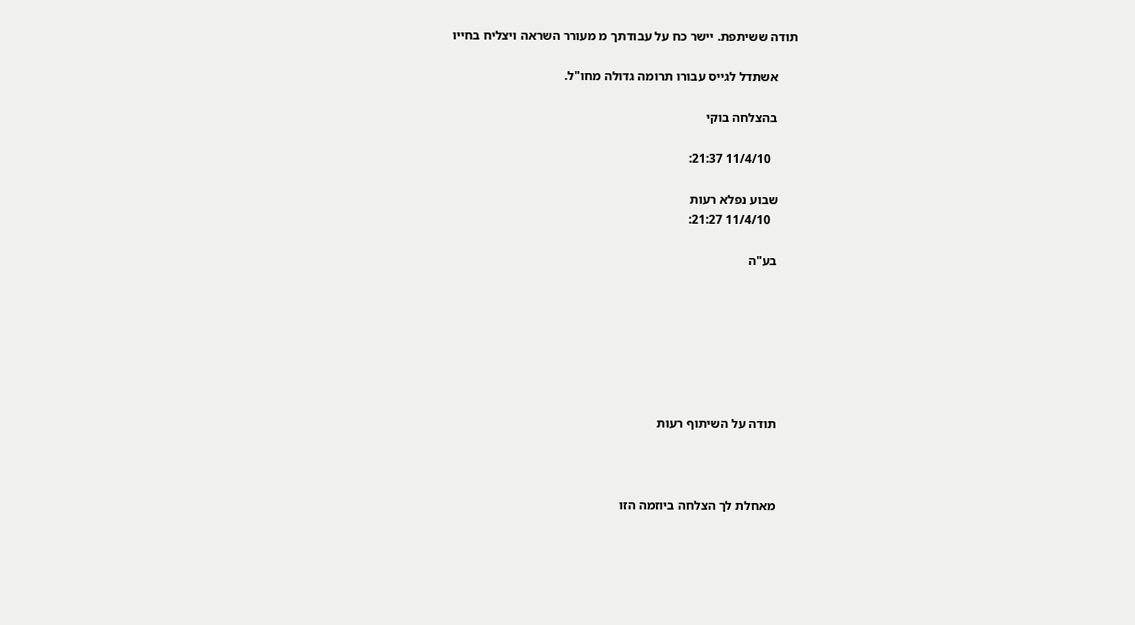תודה ששיתפת. יישר כח על עבודתך מ מעורר השראה ויצליח בחייו

      אשתדל לגייס עבורו תרומה גדולה מחו"ל.

      בהצלחה בוקי

        11/4/10 21:37:

      שבוע נפלא רעות
        11/4/10 21:27:

      בע"ה







      תודה על השיתוף רעות



      מאחלת לך הצלחה ביוזמה הזו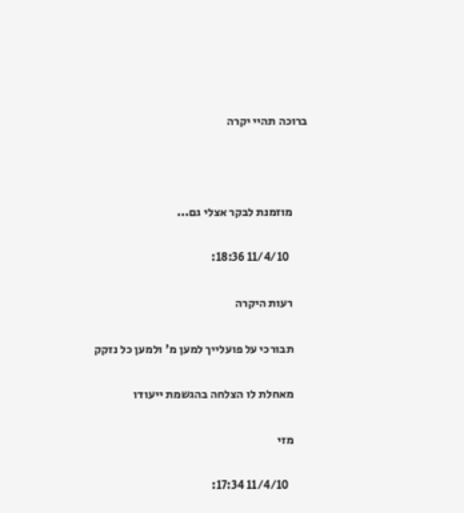ברוכה תהיי יקרה



      מוזמנת לבקר אצלי גם...

        11/4/10 18:36:

      רעות היקרה

      תבורכי על פועלייך למען מ' ולמען כל נזקק

      מאחלת לו הצלחה בהגשמת ייעודו

      מזי

        11/4/10 17:34: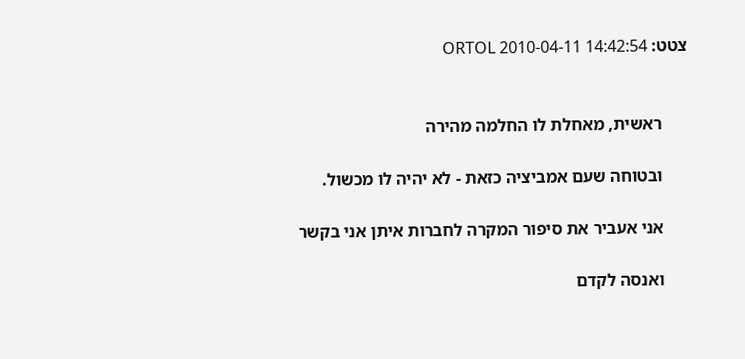צטט: ORTOL 2010-04-11 14:42:54


      ראשית, מאחלת לו החלמה מהירה

      ובטוחה שעם אמביציה כזאת - לא יהיה לו מכשול.

      אני אעביר את סיפור המקרה לחברות איתן אני בקשר

      ואנסה לקדם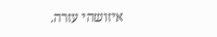איזושהי עזרה.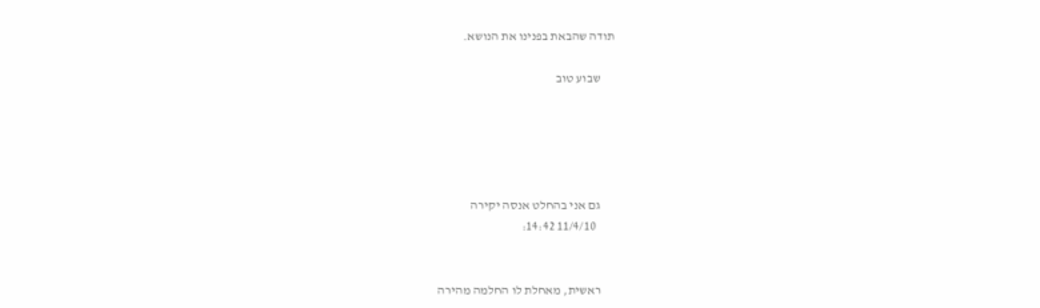תודה שהבאת בפנינו את הנושא.

      שבוע טוב





      גם אני בהחלט אנסה יקירה
        11/4/10 14:42:


      ראשית, מאחלת לו החלמה מהירה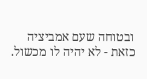ובטוחה שעם אמביציה כזאת - לא יהיה לו מכשול.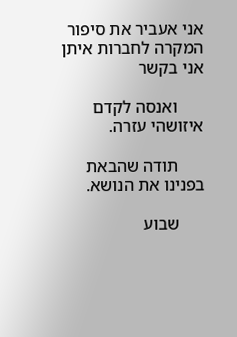אני אעביר את סיפור המקרה לחברות איתן אני בקשר

      ואנסה לקדם איזושהי עזרה.

      תודה שהבאת בפנינו את הנושא.

      שבוע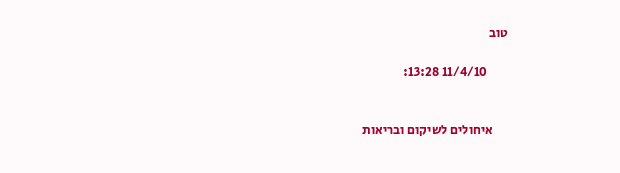טוב

        11/4/10 13:28:


      איחולים לשיקום ובריאות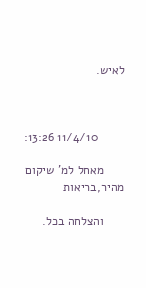לאיש.



        11/4/10 13:26:

      מאחל למ' שיקום מהיר,בריאות

      והצלחה בכל.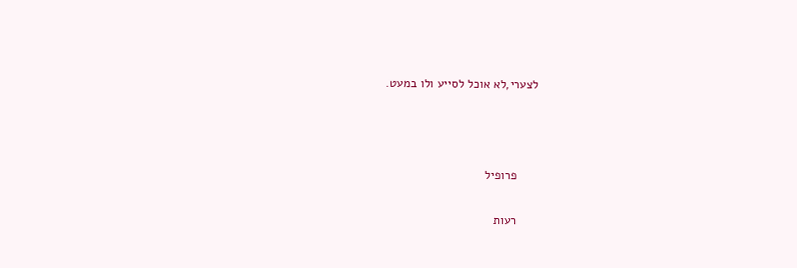לצערי,לא אוכל לסייע ולו במעט.



      פרופיל

      רעות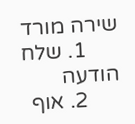שירה מורד
      1. שלח הודעה
      2. אוף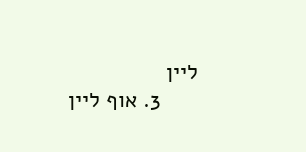ליין
      3. אוף ליין